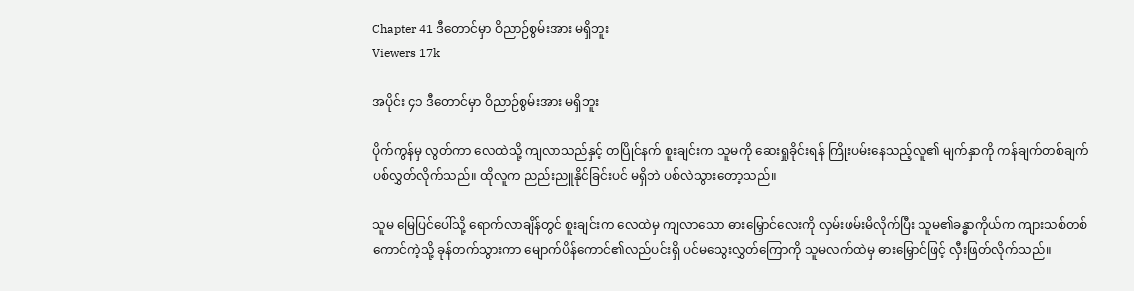Chapter 41 ဒီတောင်မှာ ဝိညာဉ်စွမ်းအား မရှိဘူး
Viewers 17k

အပိုင်း ၄၁ ဒီတောင်မှာ ဝိညာဉ်စွမ်းအား မရှိဘူး

ပိုက်ကွန်မှ လွတ်ကာ လေထဲသို့ ကျလာသည်နှင့် တပြိုင်နက် စူးချင်းက သူမကို ဆေးရှုခိုင်းရန် ကြိုးပမ်းနေသည့်လူ၏ မျက်နှာကို ကန်ချက်တစ်ချက် ပစ်လွှတ်လိုက်သည်။ ထိုလူက ညည်းညူနိုင်ခြင်းပင် မရှိဘဲ ပစ်လဲသွားတော့သည်။

သူမ မြေပြင်ပေါ်သို့ ရောက်လာချိန်တွင် စူးချင်းက လေထဲမှ ကျလာသော ဓားမြှောင်လေးကို လှမ်းဖမ်းမိလိုက်ပြီး သူမ၏ခန္ဓာကိုယ်က ကျားသစ်တစ်ကောင်ကဲ့သို့ ခုန်တက်သွားကာ မျောက်ပိန်ကောင်၏လည်ပင်းရှိ ပင်မသွေးလွှတ်ကြောကို သူမလက်ထဲမှ ဓားမြှောင်ဖြင့် လှီးဖြတ်လိုက်သည်။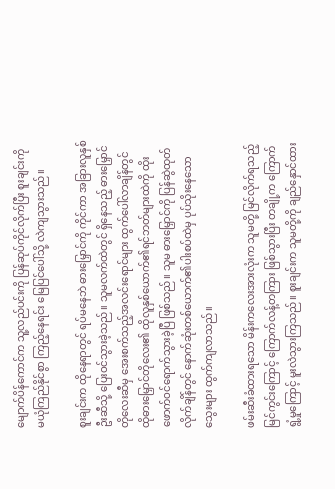မျောက်ပိန်ကောင်က သူ့လည်ပင်းကို ပြန်ဆုပ်ကိုင်လိုက်ပြီး စူးချင်းကို မယုံကြည်နိုင်စွာ ကြည့်နေရင်း မြေပြင်ပေါ်သို့ လဲကျသွားသည်။

စူးချင်းက ထိုနေရာတွင် ရပ်မနေဘဲ ဓားမြှောင်ကို ကိုင်ကာ အခြားလူနှစ်ဦးဆီသို့ ပြေးဝင်သွားခဲ့သည်။ သူမလက်ထဲတွင် ရှိနေသည့် ဓားမြှောင်တိုလေးဆီမှ အေးစက်သည့်အလင်းရောင်များ ထွက်ပေါ်လာချိန်တွင် ထိုဓားမြှောင်တိုလေး၏ ထိုလူနှစ်ယောက်၏ရင်ဘတ်များထဲကို ထိုးဖောက်ဝင်ရောက်သွားခဲ့ပြီ ဖြစ်သည်။ သူမ ဓားမြှောင်ကို ပြန်ဆွဲထုတ်လိုက်ချိန်တွင် နောက်ဆုံးတစ်ယောက်၏ပါးစပ်ထဲမှ ပုပ်သိုးနေသော သွေးများ ထွက်ကျလာသည်။

ဖမ်းဆီးခံထားရသော မိန်းကလေးအားလုံးက သူမတို့ မြင်လိုက်ရသည့်မြင်ကွင်းကြောင့် ကြောက်လန့်တကြား ဖြစ်သွားပြီး တချို့က ကြောက်ရွံ့မှုကြောင့် မူးလဲသွားကြသည်။ စူးချင်းက သူမတို့ကို ချည်နှောင်ထား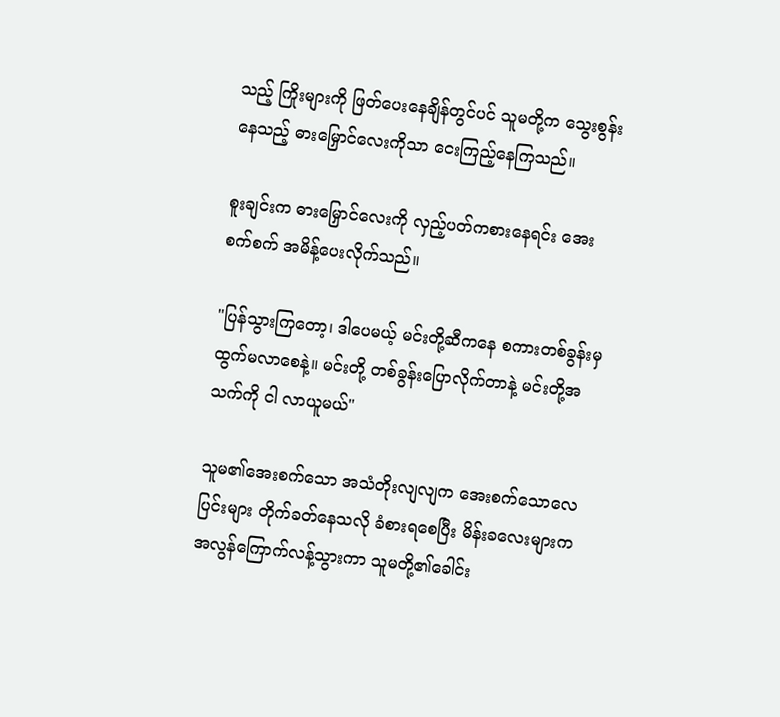သည့် ကြိုးများကို ဖြတ်ပေးနေချိန်တွင်ပင် သူမတို့က သွေးစွန်းနေသည့် ဓားမြှောင်လေးကိုသာ ငေးကြည့်နေကြသည်။

စူးချင်းက ဓားမြှောင်လေးကို လှည့်ပတ်ကစားနေရင်း အေးစက်စက် အမိန့်ပေးလိုက်သည်။

"ပြန်သွားကြတော့၊ ဒါပေမယ့် မင်းတို့ဆီကနေ စကားတစ်ခွန်းမှ ထွက်မလာစေနဲ့။ မင်းတို့ တစ်ခွန်းပြောလိုက်တာနဲ့ မင်းတို့အသက်ကို ငါ လာယူမယ်"

သူမ၏အေးစက်သော အသံတိုးလျလျက အေးစက်သောလေပြင်းများ တိုက်ခတ်နေသလို ခံစားရစေပြီး မိန်းခလေးများက အလွန်ကြောက်လန့်သွားကာ သူမတို့၏ခေါင်း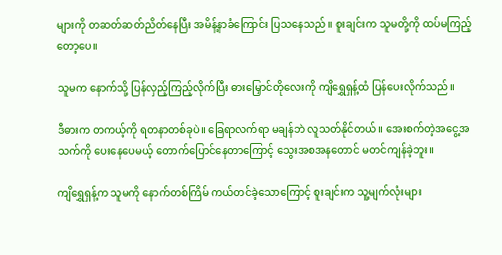များကို တဆတ်ဆတ်ညိတ်နေပြီး အမိန့်နာခံကြောင်း ပြသနေသည်။ စူးချင်းက သူမတို့ကို ထပ်မကြည့်တော့ပေ။

သူမက နောက်သို့ ပြန်လှည့်ကြည့်လိုက်ပြီး ဓားမြှောင်တိုလေးကို ကျိရွှေရှန့်ထံ ပြန်ပေးလိုက်သည်။

ဒီဓားက တကယ့်ကို ရတနာတစ်ခုပဲ။ ခြေရာလက်ရာ မချန်ဘဲ လူသတ်နိုင်တယ်။ အေးစက်တဲ့အငွေ့အသက်ကို ပေးနေပေမယ့် တောက်ပြောင်နေတာကြောင့် သွေးအစအနတောင် မတင်ကျန်ခဲ့ဘူး။

ကျိရွှေရှန့်က သူမကို နောက်တစ်ကြိမ် ကယ်တင်ခဲ့သောကြောင့် စူးချင်းက သူ့မျက်လုံးများ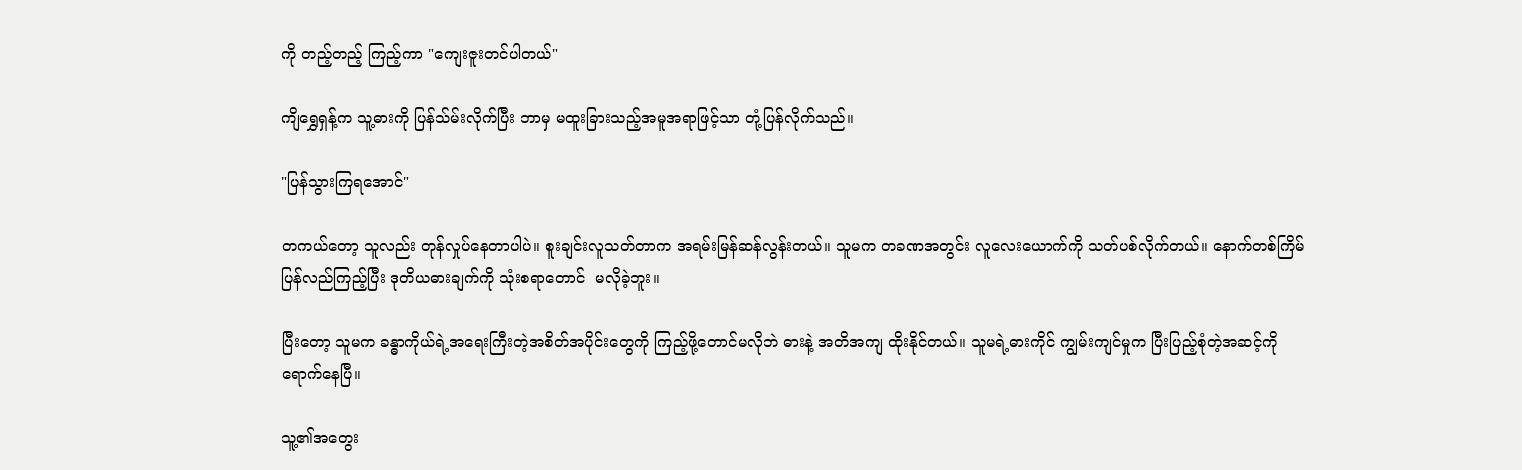ကို တည့်တည့် ကြည့်ကာ "ကျေးဇူးတင်ပါတယ်"

ကျိရွှေရှန့်က သူ့ဓားကို ပြန်သ်မ်းလိုက်ပြီး ဘာမှ မထူးခြားသည့်အမူအရာဖြင့်သာ တုံ့ပြန်လိုက်သည်။

"ပြန်သွားကြရအောင်"

တကယ်တော့ သူလည်း တုန်လှုပ်နေတာပါပဲ။ စူးချင်းလူသတ်တာက အရမ်းမြန်ဆန်လွန်းတယ်။ သူမက တခဏအတွင်း လူလေးယောက်ကို သတ်ပစ်လိုက်တယ်။ နောက်တစ်ကြိမ် ပြန်လည်ကြည့်ပြီး ဒုတိယဓားချက်ကို သုံးစရာတောင်  မလိုခဲ့ဘူး။

ပြီးတော့ သူမက ခန္ဓာကိုယ်ရဲ့အရေးကြီးတဲ့အစိတ်အပိုင်းတွေကို ကြည့်ဖို့တောင်မလိုဘဲ ဓားနဲ့ အတိအကျ ထိုးနိုင်တယ်။ သူမရဲ့ဓားကိုင် ကျွမ်းကျင်မှုက ပြီးပြည့်စုံတဲ့အဆင့်ကို ရောက်နေပြီ။

သူ့၏အတွေး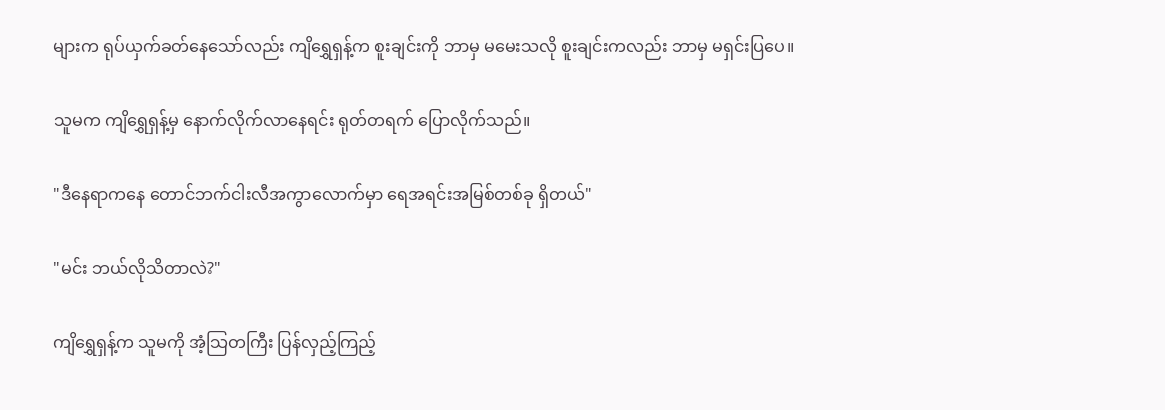များက ရုပ်ယှက်ခတ်နေသော်လည်း ကျိရွှေရှန့်က စူးချင်းကို ဘာမှ မမေးသလို စူးချင်းကလည်း ဘာမှ မရှင်းပြပေ။

သူမက ကျိရွှေရှန့်မှ နောက်လိုက်လာနေရင်း ရုတ်တရက် ပြောလိုက်သည်။

"ဒီနေရာကနေ တောင်ဘက်ငါးလီအကွာလောက်မှာ ရေအရင်းအမြစ်တစ်ခု ရှိတယ်"

"မင်း ဘယ်လိုသိတာလဲ?"

ကျိရွှေရှန့်က သူမကို အံ့သြတကြီး ပြန်လှည့်ကြည့်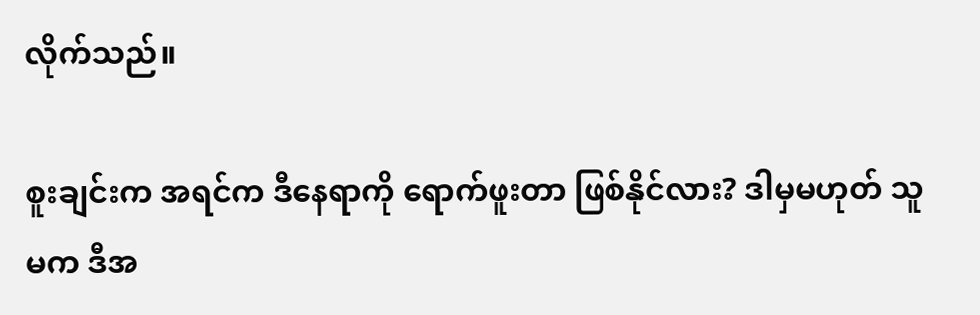လိုက်သည်။

စူးချင်းက အရင်က ဒီနေရာကို ရောက်ဖူးတာ ဖြစ်နိုင်လား? ဒါမှမဟုတ် သူမက ဒီအ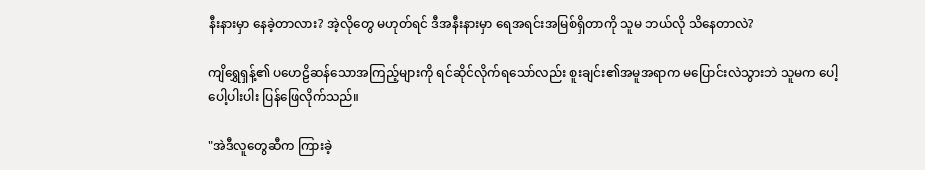နီးနားမှာ နေခဲ့တာလား? အဲ့လိုတွေ မဟုတ်ရင် ဒီအနီးနားမှာ ရေအရင်းအမြစ်ရှိတာကို သူမ ဘယ်လို သိနေတာလဲ?

ကျိရွှေရှန့်၏ ပဟေဠိဆန်သောအကြည့်များကို ရင်ဆိုင်လိုက်ရသော်လည်း စူးချင်း၏အမူအရာက မပြောင်းလဲသွားဘဲ သူမက ပေါ့ပေါ့ပါးပါး ပြန်ဖြေလိုက်သည်။

"အဲဒီလူတွေဆီက ကြားခဲ့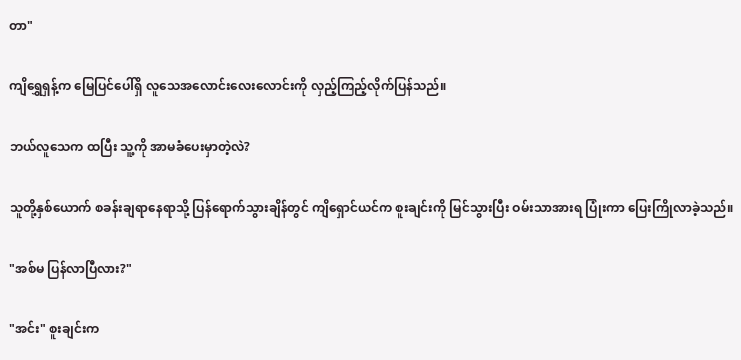တာ"

ကျိရွှေရှန့်က မြေပြင်ပေါ်ရှိ လူသေအလောင်းလေးလောင်းကို လှည့်ကြည့်လိုက်ပြန်သည်။

ဘယ်လူသေက ထပြီး သူ့ကို အာမခံပေးမှာတဲ့လဲ?

သူတို့နှစ်ယောက် စခန်းချရာနေရာသို့ ပြန်ရောက်သွားချိန်တွင် ကျိရှောင်ယင်က စူးချင်းကို မြင်သွားပြီး ဝမ်းသာအားရ ပြုံးကာ ပြေးကြိုလာခဲ့သည်။

"အစ်မ ပြန်လာပြီလား?"

"အင်း" စူးချင်းက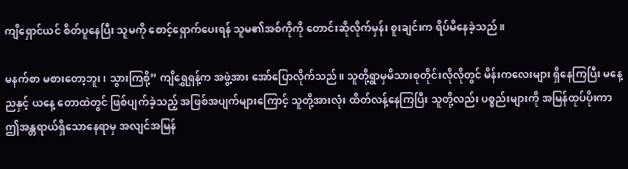ကျိရှောင်ယင် စိတ်ပူနေပြီး သူမကို စောင့်ရှောက်ပေးရန် သူမ၏အစ်ကိုကို တောင်းဆိုလိုက်မှန်း စူးချင်းက ရိပ်မိနေခဲ့သည်။

မနက်စာ မစားတော့ဘူး၊ သွားကြစို့” ကျိရွှေရှန့်က အဖွဲ့အား အော်ပြောလိုက်သည်။ သူတို့ရွာမှမိသားစုတိုင်းလိုလိုတွင် မိန်းကလေးများ ရှိနေကြပြီး မနေ့ညနှင့် ယနေ့ တောထဲတွင် ဖြစ်ပျက်ခဲ့သည့် အဖြစ်အပျက်များကြောင့် သူတို့အားလုံး ထိတ်လန့်နေကြပြီး သူတို့လည်း ပစ္စည်းများကို အမြန်ထုပ်ပိုးကာ ဤအန္တရာယ်ရှိသောနေရာမှ အလျင်အမြန်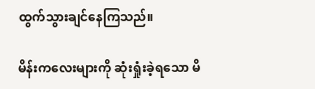ထွက်သွားချင်နေကြသည်။

မိန်းကလေးများကို ဆုံးရှုံးခဲ့ရသော မိ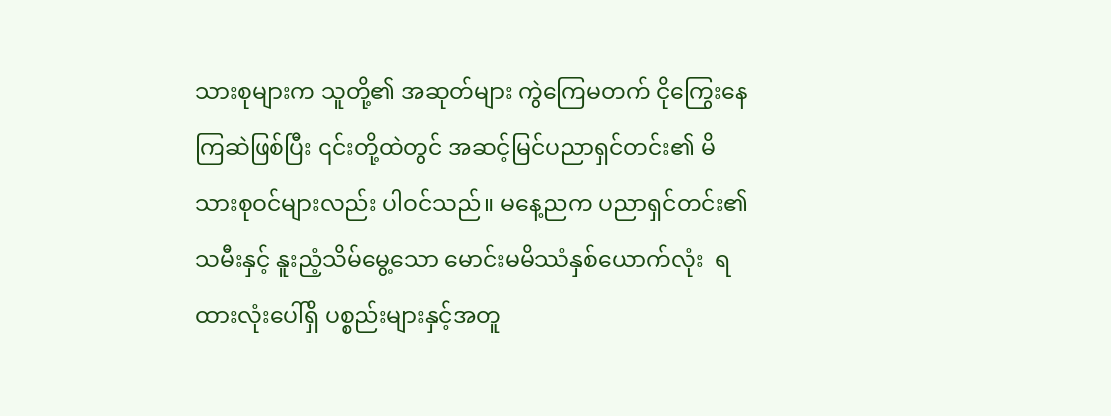သားစုများက သူတို့၏ အဆုတ်များ ကွဲကြေမတက် ငိုကြွေးနေကြဆဲဖြစ်ပြီး ၎င်းတို့ထဲတွင် အဆင့်မြင်ပညာရှင်တင်း၏ မိသားစုဝင်များလည်း ပါဝင်သည်။ မနေ့ညက ပညာရှင်တင်း၏သမီးနှင့် နူးညံ့သိမ်မွေ့သော မောင်းမမိဿံနှစ်ယောက်လုံး  ရထားလုံးပေါ်ရှိ ပစ္စည်းများနှင့်အတူ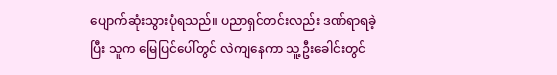ပျောက်ဆုံးသွားပုံရသည်။ ပညာရှင်တင်းလည်း ဒဏ်ရာရခဲ့ပြီး သူက မြေပြင်ပေါ်တွင် လဲကျနေကာ သူ့ဦးခေါင်းတွင်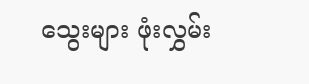သွေးများ ဖုံးလွှမ်း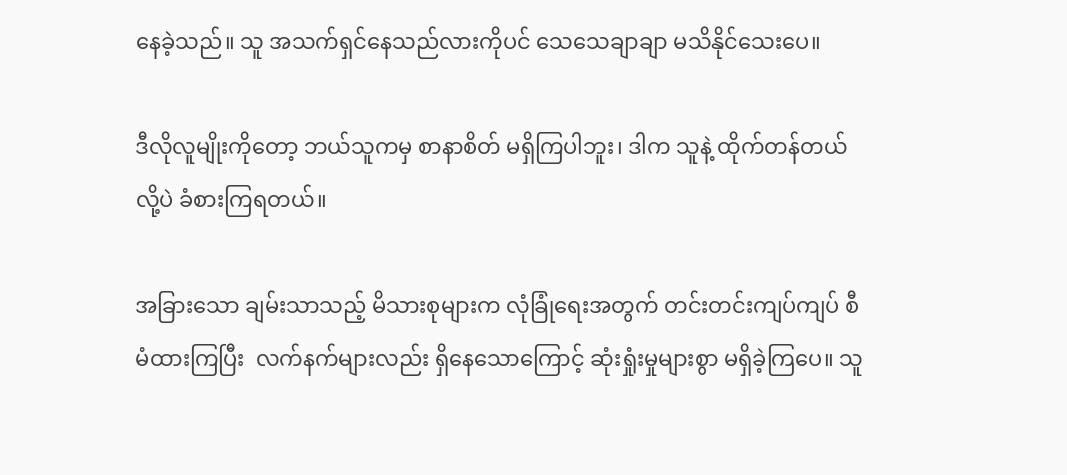နေခဲ့သည်။ သူ အသက်ရှင်နေသည်လားကိုပင် သေသေချာချာ မသိနိုင်သေးပေ။

ဒီလိုလူမျိုးကိုတော့ ဘယ်သူကမှ စာနာစိတ် မရှိကြပါဘူး၊ ဒါက သူနဲ့ ထိုက်တန်တယ်လို့ပဲ ခံစားကြရတယ်။

အခြားသော ချမ်းသာသည့် မိသားစုများက လုံခြုံရေးအတွက် တင်းတင်းကျပ်ကျပ် စီမံထားကြပြီး  လက်နက်များလည်း ရှိနေသောကြောင့် ဆုံးရှုံးမှုများစွာ မရှိခဲ့ကြပေ။ သူ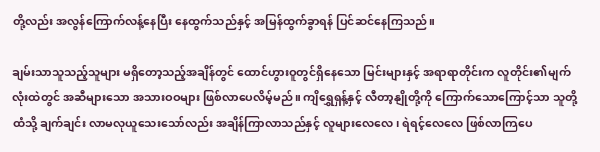တို့လည်း အလွန်ကြောက်လန့်နေပြီး နေထွက်သည်နှင့် အမြန်ထွက်ခွာရန် ပြင်ဆင်နေကြသည်။

ချမ်းသာသူသည့်သူများ မရှိတော့သည့်အချိန်တွင် ထောင်ဟွားဝူတွင်ရှိနေသော မြင်းများနှင့် အရာရာတိုင်းက လူတိုင်း၏မျက်လုံးထဲတွင် အဆီများသော အသားဝဝများ ဖြစ်လာပေလိမ့်မည်။ ကျိရွှေရှန့်နှင့် လီတာ့နျိုတို့ကို ကြောက်သောကြောင့်သာ သူတို့ထံသို့ ချက်ချင်း လာမလုယူသေးသော်လည်း အချိန်ကြာလာသည်နှင့် လူများလေလေ၊ ရဲရင့်လေလေ ဖြစ်လာကြပေ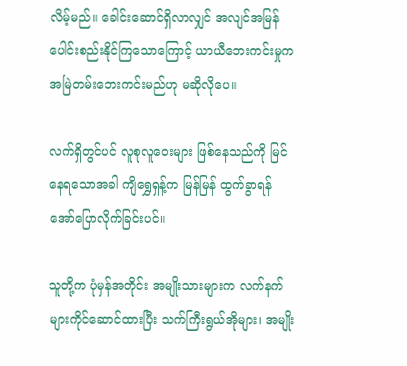လိမ့်မည်။ ခေါင်းဆောင်ရှိလာလျှင် အလျင်အမြန် ပေါင်းစည်းနိုင်ကြသောကြောင့် ယာယီဘေးကင်းမှုက အမြဲတမ်းဘေးကင်းမည်ဟု မဆိုလိုပေ။

လက်ရှိတွင်ပင် လူစုလူဝေးများ ဖြစ်နေသည်ကို မြင်နေရသောအခါ ကျိရွှေရှန့်က မြန်မြန် ထွက်ခွာရန် အော်ပြောလိုက်ခြင်းပင်။

သူတို့က ပုံမှန်အတိုင်း အမျိုးသားများက လက်နက်များကိုင်ဆောင်ထားပြီး သက်ကြီးရွယ်အိုများ၊ အမျိုး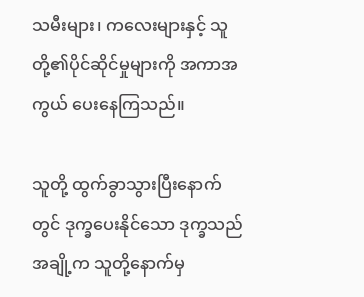သမီးများ၊ ကလေးများနှင့် သူတို့၏ပိုင်ဆိုင်မှုများကို အကာအကွယ် ပေးနေကြသည်။

သူတို့ ထွက်ခွာသွားပြီးနောက်တွင် ဒုက္ခပေးနိုင်သော ဒုက္ခသည်အချို့က သူတို့နောက်မှ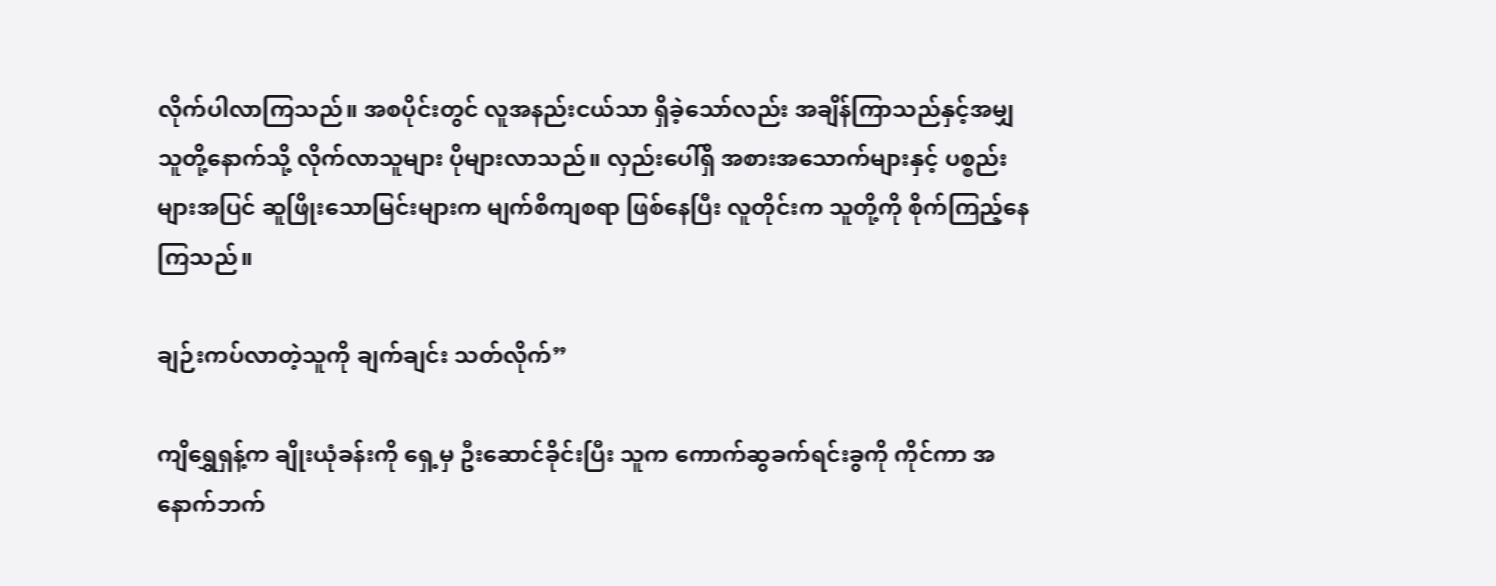လိုက်ပါလာကြသည်။ အစပိုင်းတွင် လူအနည်းငယ်သာ ရှိခဲ့သော်လည်း အချိန်ကြာသည်နှင့်အမျှ သူတို့နောက်သို့ လိုက်လာသူများ ပိုများလာသည်။ လှည်းပေါ်ရှိ အစားအသောက်များနှင့် ပစ္စည်းများအပြင် ဆူဖြိုးသောမြင်းများက မျက်စိကျစရာ ဖြစ်နေပြီး လူတိုင်းက သူတို့ကို စိုက်ကြည့်နေကြသည်။

ချဉ်းကပ်လာတဲ့သူကို ချက်ချင်း သတ်လိုက်”

ကျိရွှေရှန့်က ချိုးယုံခန်းကို ရှေ့မှ ဦးဆောင်ခိုင်းပြီး သူက ကောက်ဆွခက်ရင်းခွကို ကိုင်ကာ အနောက်ဘက်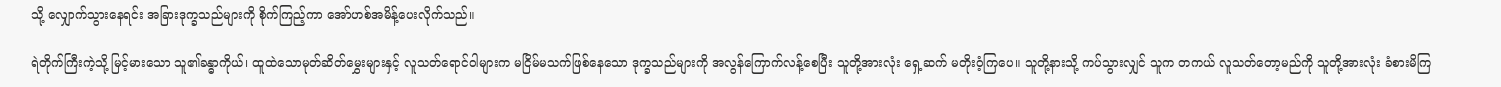သို့ လျှောက်သွားနေရင်း အခြားဒုက္ခသည်များကို စိုက်ကြည့်ကာ အော်ဟစ်အမိန့်ပေးလိုက်သည်။

ရဲတိုက်ကြီးကဲ့သို့ မြင့်မားသော သူ၏ခန္ဓာကိုယ်၊ ထူထဲသောမုတ်ဆိတ်မွှေးများနှင့် လူသတ်ရောင်ဝါများက မငြိမ်မသက်ဖြစ်နေသော ဒုက္ခသည်များကို အလွန်ကြောက်လန့်စေပြီး သူတို့အားလုံး ရှေ့ဆက် မတိုးဝံ့ကြပေ။ သူတို့နားသို့ ကပ်သွားလျှင် သူက တကယ် လူသတ်တော့မည်ကို သူတို့အားလုံး ခံစားမိကြ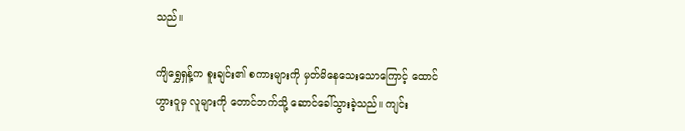သည်။

ကျိရွှေရှန့်က စူးချင်း၏ စကားများကို မှတ်မိနေသေးသောကြောင့် ထောင်ဟွားဝူမှ လူများကို တောင်ဘက်သို့ ဆောင်ခေါ်သွားခဲ့သည်။ ကျင်း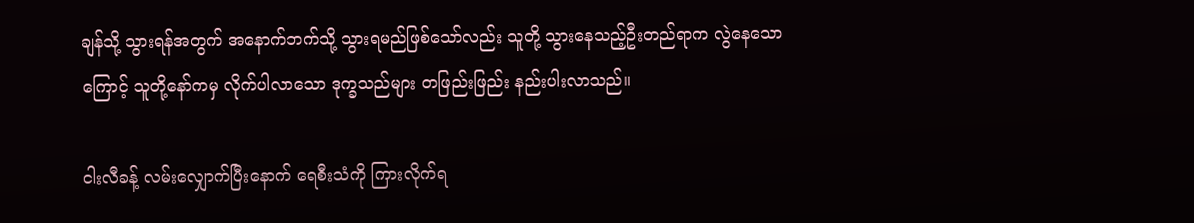ချန်သို့ သွားရန်အတွက် အနောက်ဘက်သို့ သွားရမည်ဖြစ်သော်လည်း သူတို့ သွားနေသည့်ဦးတည်ရာက လွဲနေသောကြောင့် သူတို့နော်ကမှ လိုက်ပါလာသော ဒုက္ခသည်များ တဖြည်းဖြည်း နည်းပါးလာသည်။

ငါးလီခန့် လမ်းလျှောက်ပြီးနောက် ရေစီးသံကို ကြားလိုက်ရ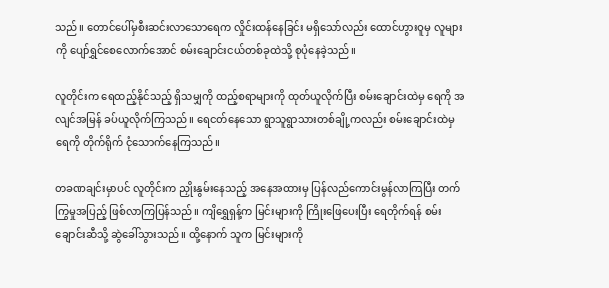သည်။ တောင်ပေါ်မှစီးဆင်းလာသောရေက လှိုင်းထန်နေခြင်း မရှိသော်လည်း ထောင်ဟွားဝူမှ လူများကို ပျော်ရွှင်စေလောက်အောင် စမ်းချောင်းငယ်တစ်ခုထဲသို့ စုပုံနေခဲ့သည်။

လူတိုင်းက ရေထည့်နိုင်သည့် ရှိသမျှကို ထည့်စရာများကို ထုတ်ယူလိုက်ပြီး စမ်းချောင်းထဲမှ ရေကို အလျင်အမြန် ခပ်ယူလိုက်ကြသည်။ ရေငတ်နေသော ရွာသူရွာသားတစ်ချို့ကလည်း စမ်းချောင်းထဲမှ ရေကို တိုက်ရိုက် ငုံသောက်နေကြသည်။

တခဏချင်းမှာပင် လူတိုင်းက ညှိုးနွမ်းနေသည့် အနေအထားမှ ပြန်လည်ကောင်းမွန်လာကြပြီး တက်ကြွမှုအပြည့် ဖြစ်လာကြပြန်သည်။ ကျိရွှေရှန့်က မြင်းများကို ကြိုးဖြေပေးပြီး ရေတိုက်ရန် စမ်းချောင်းဆီသို့ ဆွဲခေါ်သွားသည်။ ထို့နောက် သူက မြင်းများကို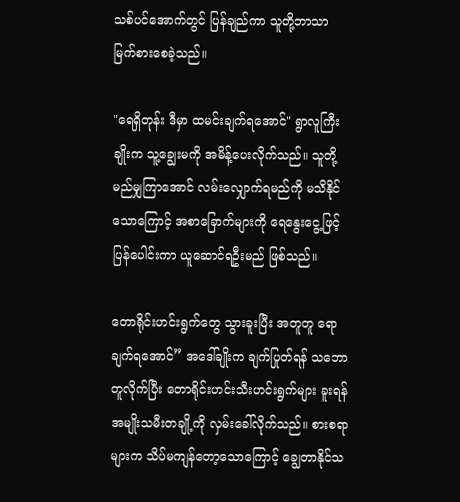သစ်ပင်အောက်တွင် ပြန်ချည်ကာ သူတို့ဘာသာ မြက်စားစေခဲ့သည်။

"ရေရှိတုန်း ဒီမှာ ထမင်းချက်ရအောင်" ရွာလူကြီးချိုးက သူ့ချွေးမကို အမိန့်ပေးလိုက်သည်။ သူတို့ မည်မျှကြာအောင် လမ်းလျှောက်ရမည်ကို မသိနိုင်သောကြောင့် အစာခြောက်များကို ရေနွေးငွေ့ဖြင့် ပြန်ပေါင်းကာ ယူဆောင်ရဦးမည် ဖြစ်သည်။

တောရိုင်းဟင်းရွက်တွေ သွားခူးပြီး အတူတူ ရောချက်ရအောင်” အ‌ဒေါ်ချိုးက ချက်ပြုတ်ရန် သဘောတူလိုက်ပြီး တောရိုင်းဟင်းသီးဟင်းရွက်များ ခူးရန် အမျိုးသမီးတချို့ကို လှမ်းခေါ်လိုက်သည်။ စားစရာများက သိပ်မကျန်တော့သောကြောင့် ချွေတာနိုင်သ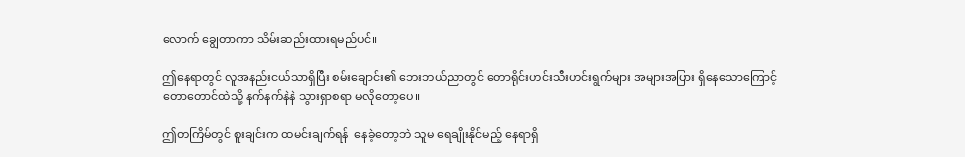လောက် ချွေတာကာ သိမ်းဆည်းထားရမည်ပင်။

ဤနေရာတွင် လူအနည်းငယ်သာရှိပြီး စမ်းချောင်း၏ ဘေးဘယ်ညာတွင် တောရိုင်းဟင်းသီးဟင်းရွက်များ အများအပြား ရှိနေသောကြောင့် တောတောင်ထဲသို့ နက်နက်နဲနဲ သွားရှာစရာ မလိုတော့ပေ။

ဤတကြိမ်တွင် စူးချင်းက ထမင်းချက်ရန်  နေခဲ့တော့ဘဲ သူမ ရေချိုးနိုင်မည့် နေရာရှိ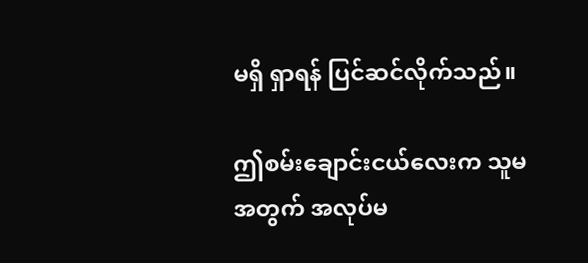မရှိ ရှာရန် ပြင်ဆင်လိုက်သည်။

ဤစမ်းချောင်းငယ်လေးက သူမအတွက် အလုပ်မ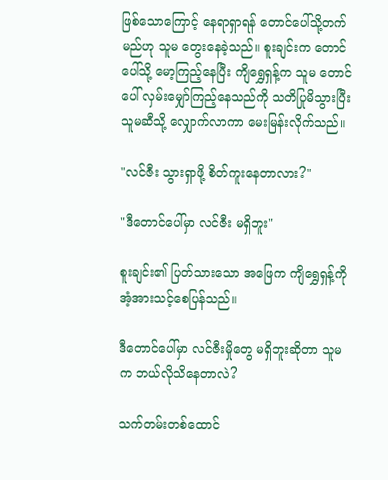ဖြစ်သောကြောင့် နေရာရှာရန် တောင်ပေါ်သို့တက်မည်ဟု သူမ တွေးနေခဲ့သည်။ စူးချင်းက တောင်ပေါ်သို့ မော့ကြည့်နေပြီး ကျိရွှေရှန့်က သူမ တောင်ပေါ် လှမ်းမျှော်ကြည့်နေသည်ကို သတိပြုမိသွားပြီး သူမဆီသို့ လျှောက်လာကာ မေးမြန်းလိုက်သည်။

"လင်ဇီး သွားရှာဖို့ စိတ်ကူးနေတာလား?"

"ဒီတောင်ပေါ်မှာ လင်ဇီး မရှိဘူး"

စူးချင်း၏ ပြတ်သားသော အဖြေက ကျိရွှေရှန့်ကို အံ့အားသင့်စေပြန်သည်။

ဒီတောင်ပေါ်မှာ လင်ဇီးမှိုတွေ မရှိဘူးဆိုတာ သူမက ဘယ်လိုသိနေတာလဲ?

သက်တမ်းတစ်ထောင်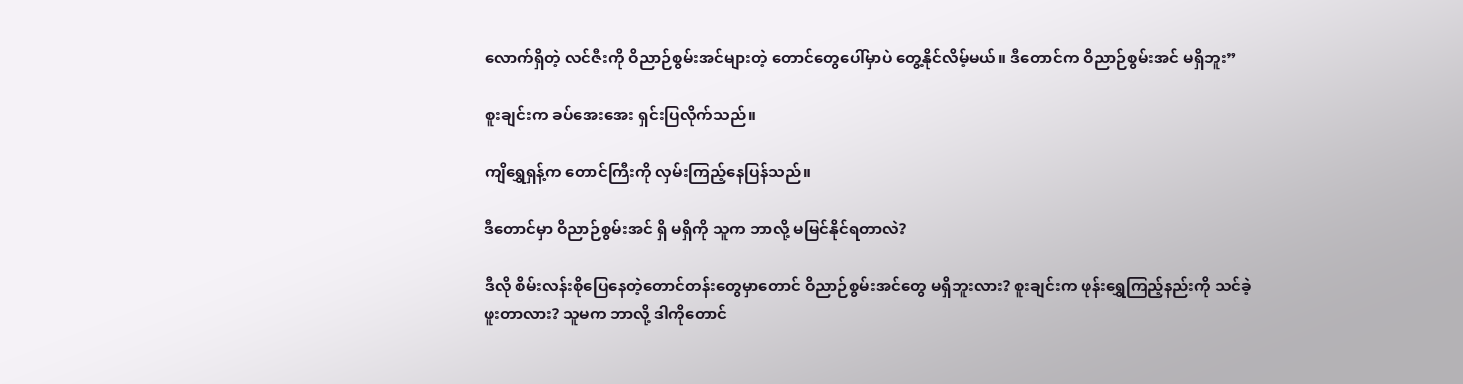လောက်ရှိတဲ့ လင်ဇီးကို ဝိညာဉ်စွမ်းအင်များတဲ့ တောင်တွေပေါ်မှာပဲ တွေ့နိုင်လိမ့်မယ်။ ဒီတောင်က ဝိညာဉ်စွမ်းအင် မရှိဘူး”

စူးချင်းက ခပ်အေးအေး ရှင်းပြလိုက်သည်။

ကျိရွှေရှန့်က တောင်ကြီးကို လှမ်းကြည့်နေပြန်သည်။

ဒီတောင်မှာ ဝိညာဉ်စွမ်းအင် ရှိ မရှိကို သူက ဘာလို့ မမြင်နိုင်ရတာလဲ?

ဒီလို စိမ်းလန်းစိုပြေနေတဲ့တောင်တန်းတွေမှာတောင် ဝိညာဉ်စွမ်းအင်တွေ မရှိဘူးလား? စူးချင်းက ဖုန်းရွှေကြည့်နည်းကို သင်ခဲ့ဖူးတာလား? သူမက ဘာလို့ ဒါကိုတောင်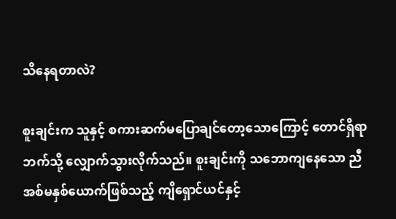သိနေရတာလဲ?

စူးချင်းက သူနှင့် စကားဆက်မပြောချင်တော့သောကြောင့် တောင်ရှိရာ ဘက်သို့ လျှောက်သွားလိုက်သည်။ စူးချင်းကို သဘောကျနေသော ညီအစ်မနှစ်ယောက်ဖြစ်သည့် ကျိရှောင်ယင်နှင့်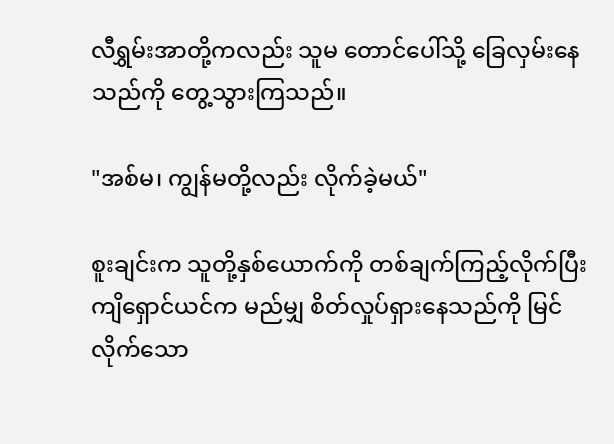လီရွှမ်းအာတို့ကလည်း သူမ တောင်ပေါ်သို့ ခြေလှမ်းနေသည်ကို တွေ့သွားကြသည်။

"အစ်မ၊ ကျွန်မတို့လည်း လိုက်ခဲ့မယ်"

စူးချင်းက သူတို့နှစ်ယောက်ကို တစ်ချက်ကြည့်လိုက်ပြီး ကျိရှောင်ယင်က မည်မျှ စိတ်လှုပ်ရှားနေသည်ကို မြင်လိုက်သော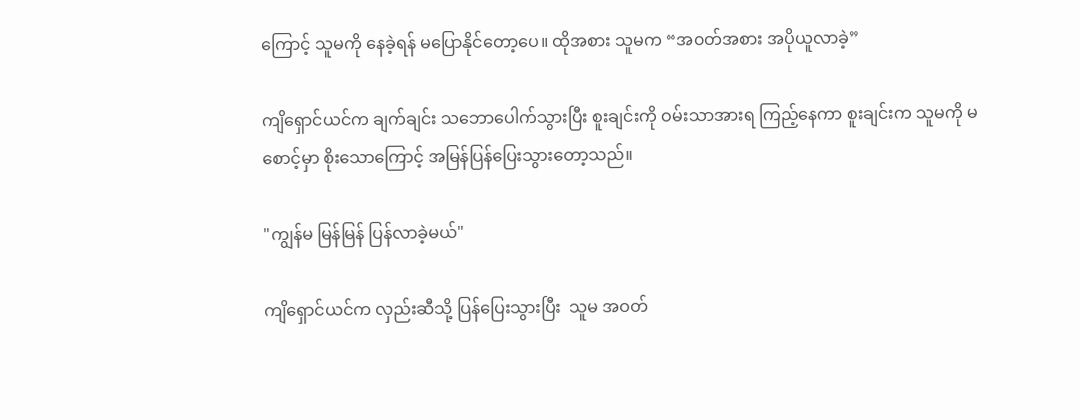ကြောင့် သူမကို နေခဲ့ရန် မပြောနိုင်တော့ပေ။ ထိုအစား သူမက “အ၀တ်အစား အပိုယူလာခဲ့”

ကျိရှောင်ယင်က ချက်ချင်း သဘောပေါက်သွားပြီး စူးချင်းကို ဝမ်းသာအားရ ကြည့်နေကာ စူးချင်းက သူမကို မစောင့်မှာ စိုးသောကြောင့် အမြန်ပြန်ပြေးသွားတော့သည်။

"ကျွန်မ မြန်မြန် ပြန်လာခဲ့မယ်"

ကျိရှောင်ယင်က လှည်းဆီသို့ ပြန်ပြေးသွားပြီး  သူမ အဝတ်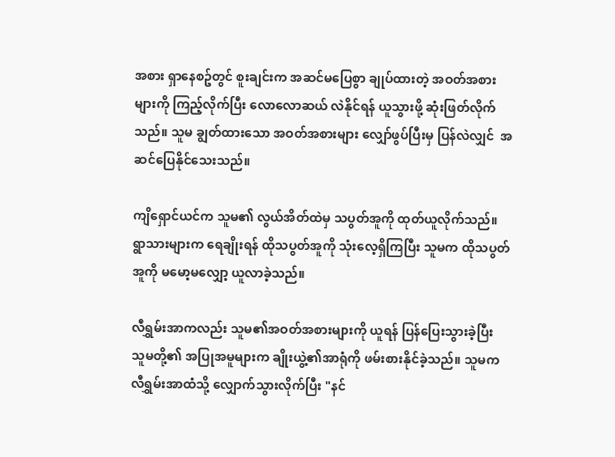အစား ရှာနေစဥ်တွင် စူးချင်းက အဆင်မပြေစွာ ချုပ်ထားတဲ့ အဝတ်အစားများကို ကြည့်လိုက်ပြီး လောလောဆယ် လဲနိုင်ရန် ယူသွားဖို့ ဆုံးဖြတ်လိုက်သည်။ သူမ ချွတ်ထားသော အဝတ်အစားများ လျှော်ဖွပ်ပြီးမှ ပြန်လဲလျှင်  အဆင်ပြေနိုင်သေးသည်။

ကျိရှောင်ယင်က သူမ၏ လွယ်အိတ်ထဲမှ သပွတ်အူကို ထုတ်ယူလိုက်သည်။ ရွာသားများက ရေချိုးရန် ထိုသပွတ်အူကို သုံးလေ့ရှိကြပြီး သူမက ထိုသပွတ်အူကို မမော့မလျှော့ ယူလာခဲ့သည်။

လီရွှမ်းအာကလည်း သူမ၏အဝတ်အစားများကို ယူရန် ပြန်ပြေးသွားခဲ့ပြီး သူမတို့၏ အပြုအမူများက ချိုးယွဲ့၏အာရုံကို ဖမ်းစားနိုင်ခဲ့သည်။ သူမက လီရွှမ်းအာထံသို့ လျှောက်သွားလိုက်ပြီး "နင်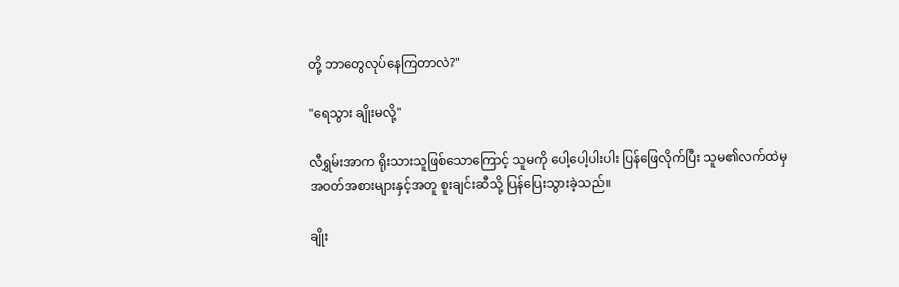တို့ ဘာတွေလုပ်နေကြတာလဲ?"

"ရေသွား ချိုးမလို့"

လီရွှမ်းအာက ရိုးသားသူဖြစ်သောကြောင့် သူမကို ပေါ့ပေါ့ပါးပါး ပြန်ဖြေလိုက်ပြီး သူမ၏လက်ထဲမှ အဝတ်အစားများနှင့်အတူ စူးချင်းဆီသို့ ပြန်ပြေးသွားခဲ့သည်။

ချိုး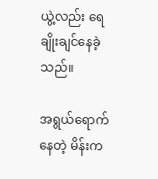ယွဲ့လည်း ရေချိုးချင်နေခဲ့သည်။

အရွယ်ရောက်နေတဲ့ မိန်းက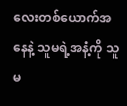လေးတစ်ယောက်အနေနဲ့ သူမရဲ့အနံ့ကို သူမ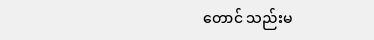တောင် သည်းမ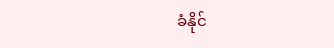ခံနိုင်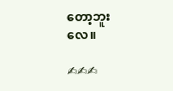တော့ဘူးလေ။

✍✍✍